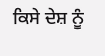ਕਿਸੇ ਦੇਸ਼ ਨੂੰ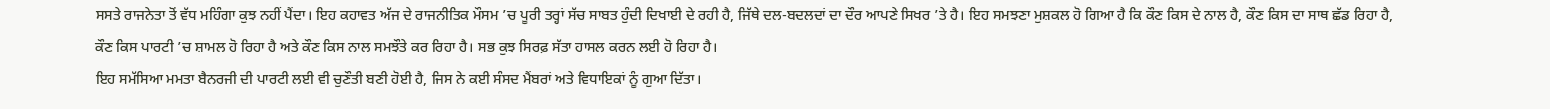ਸਸਤੇ ਰਾਜਨੇਤਾ ਤੋਂ ਵੱਧ ਮਹਿੰਗਾ ਕੁਝ ਨਹੀਂ ਪੈਂਦਾ। ਇਹ ਕਹਾਵਤ ਅੱਜ ਦੇ ਰਾਜਨੀਤਿਕ ਮੌਸਮ ’ਚ ਪੂਰੀ ਤਰ੍ਹਾਂ ਸੱਚ ਸਾਬਤ ਹੁੰਦੀ ਦਿਖਾਈ ਦੇ ਰਹੀ ਹੈ, ਜਿੱਥੇ ਦਲ-ਬਦਲਦਾਂ ਦਾ ਦੌਰ ਆਪਣੇ ਸਿਖਰ ’ਤੇ ਹੈ। ਇਹ ਸਮਝਣਾ ਮੁਸ਼ਕਲ ਹੋ ਗਿਆ ਹੈ ਕਿ ਕੌਣ ਕਿਸ ਦੇ ਨਾਲ ਹੈ, ਕੌਣ ਕਿਸ ਦਾ ਸਾਥ ਛੱਡ ਰਿਹਾ ਹੈ, ਕੌਣ ਕਿਸ ਪਾਰਟੀ ’ਚ ਸ਼ਾਮਲ ਹੋ ਰਿਹਾ ਹੈ ਅਤੇ ਕੌਣ ਕਿਸ ਨਾਲ ਸਮਝੌਤੇ ਕਰ ਰਿਹਾ ਹੈ। ਸਭ ਕੁਝ ਸਿਰਫ਼ ਸੱਤਾ ਹਾਸਲ ਕਰਨ ਲਈ ਹੋ ਰਿਹਾ ਹੈ।
ਇਹ ਸਮੱਸਿਆ ਮਮਤਾ ਬੈਨਰਜੀ ਦੀ ਪਾਰਟੀ ਲਈ ਵੀ ਚੁਣੌਤੀ ਬਣੀ ਹੋਈ ਹੈ, ਜਿਸ ਨੇ ਕਈ ਸੰਸਦ ਮੈਂਬਰਾਂ ਅਤੇ ਵਿਧਾਇਕਾਂ ਨੂੰ ਗੁਆ ਦਿੱਤਾ।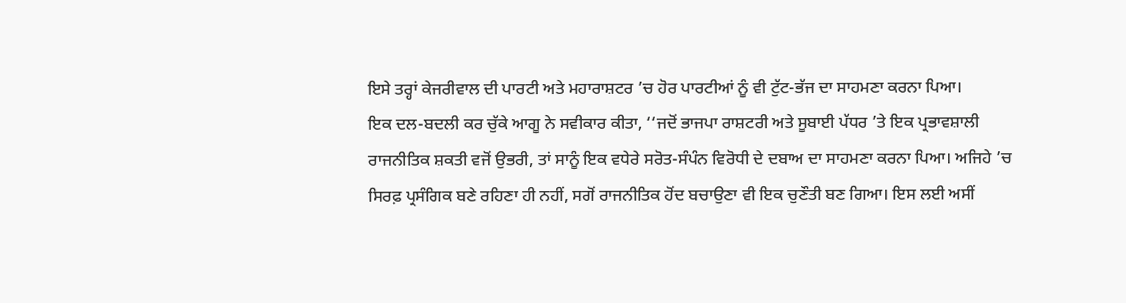ਇਸੇ ਤਰ੍ਹਾਂ ਕੇਜਰੀਵਾਲ ਦੀ ਪਾਰਟੀ ਅਤੇ ਮਹਾਰਾਸ਼ਟਰ ’ਚ ਹੋਰ ਪਾਰਟੀਆਂ ਨੂੰ ਵੀ ਟੁੱਟ-ਭੱਜ ਦਾ ਸਾਹਮਣਾ ਕਰਨਾ ਪਿਆ।
ਇਕ ਦਲ-ਬਦਲੀ ਕਰ ਚੁੱਕੇ ਆਗੂ ਨੇ ਸਵੀਕਾਰ ਕੀਤਾ, ‘‘ਜਦੋਂ ਭਾਜਪਾ ਰਾਸ਼ਟਰੀ ਅਤੇ ਸੂਬਾਈ ਪੱਧਰ ’ਤੇ ਇਕ ਪ੍ਰਭਾਵਸ਼ਾਲੀ ਰਾਜਨੀਤਿਕ ਸ਼ਕਤੀ ਵਜੋਂ ਉਭਰੀ, ਤਾਂ ਸਾਨੂੰ ਇਕ ਵਧੇਰੇ ਸਰੋਤ-ਸੰਪੰਨ ਵਿਰੋਧੀ ਦੇ ਦਬਾਅ ਦਾ ਸਾਹਮਣਾ ਕਰਨਾ ਪਿਆ। ਅਜਿਹੇ ’ਚ ਸਿਰਫ਼ ਪ੍ਰਸੰਗਿਕ ਬਣੇ ਰਹਿਣਾ ਹੀ ਨਹੀਂ, ਸਗੋਂ ਰਾਜਨੀਤਿਕ ਹੋਂਦ ਬਚਾਉਣਾ ਵੀ ਇਕ ਚੁਣੌਤੀ ਬਣ ਗਿਆ। ਇਸ ਲਈ ਅਸੀਂ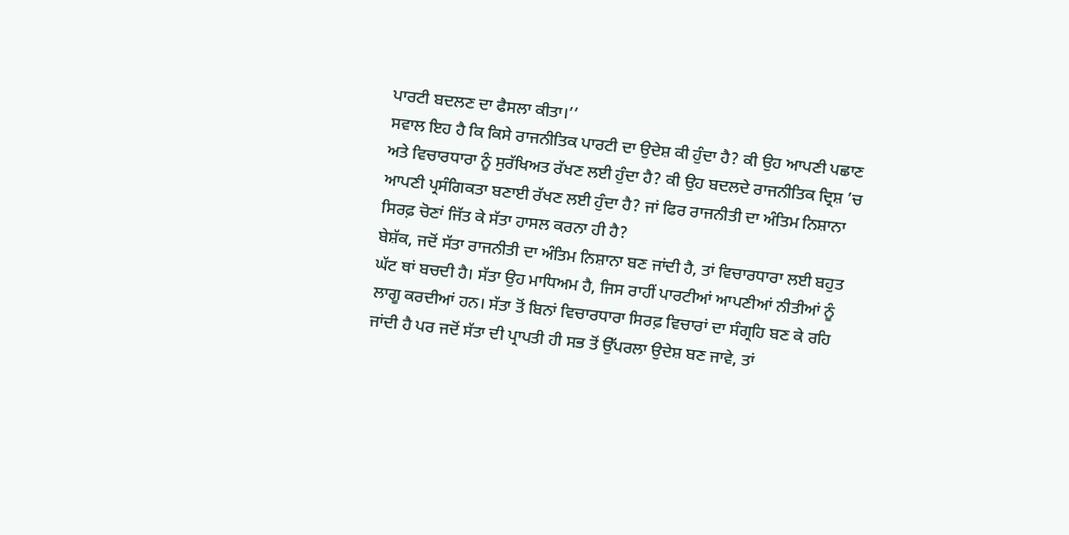ਪਾਰਟੀ ਬਦਲਣ ਦਾ ਫੈਸਲਾ ਕੀਤਾ।’’
ਸਵਾਲ ਇਹ ਹੈ ਕਿ ਕਿਸੇ ਰਾਜਨੀਤਿਕ ਪਾਰਟੀ ਦਾ ਉਦੇਸ਼ ਕੀ ਹੁੰਦਾ ਹੈ? ਕੀ ਉਹ ਆਪਣੀ ਪਛਾਣ ਅਤੇ ਵਿਚਾਰਧਾਰਾ ਨੂੰ ਸੁਰੱਖਿਅਤ ਰੱਖਣ ਲਈ ਹੁੰਦਾ ਹੈ? ਕੀ ਉਹ ਬਦਲਦੇ ਰਾਜਨੀਤਿਕ ਦ੍ਰਿਸ਼ ’ਚ ਆਪਣੀ ਪ੍ਰਸੰਗਿਕਤਾ ਬਣਾਈ ਰੱਖਣ ਲਈ ਹੁੰਦਾ ਹੈ? ਜਾਂ ਫਿਰ ਰਾਜਨੀਤੀ ਦਾ ਅੰਤਿਮ ਨਿਸ਼ਾਨਾ ਸਿਰਫ਼ ਚੋਣਾਂ ਜਿੱਤ ਕੇ ਸੱਤਾ ਹਾਸਲ ਕਰਨਾ ਹੀ ਹੈ?
ਬੇਸ਼ੱਕ, ਜਦੋਂ ਸੱਤਾ ਰਾਜਨੀਤੀ ਦਾ ਅੰਤਿਮ ਨਿਸ਼ਾਨਾ ਬਣ ਜਾਂਦੀ ਹੈ, ਤਾਂ ਵਿਚਾਰਧਾਰਾ ਲਈ ਬਹੁਤ ਘੱਟ ਥਾਂ ਬਚਦੀ ਹੈ। ਸੱਤਾ ਉਹ ਮਾਧਿਅਮ ਹੈ, ਜਿਸ ਰਾਹੀਂ ਪਾਰਟੀਆਂ ਆਪਣੀਆਂ ਨੀਤੀਆਂ ਨੂੰ ਲਾਗੂ ਕਰਦੀਆਂ ਹਨ। ਸੱਤਾ ਤੋਂ ਬਿਨਾਂ ਵਿਚਾਰਧਾਰਾ ਸਿਰਫ਼ ਵਿਚਾਰਾਂ ਦਾ ਸੰਗ੍ਰਹਿ ਬਣ ਕੇ ਰਹਿ ਜਾਂਦੀ ਹੈ ਪਰ ਜਦੋਂ ਸੱਤਾ ਦੀ ਪ੍ਰਾਪਤੀ ਹੀ ਸਭ ਤੋਂ ਉੱਪਰਲਾ ਉਦੇਸ਼ ਬਣ ਜਾਵੇ, ਤਾਂ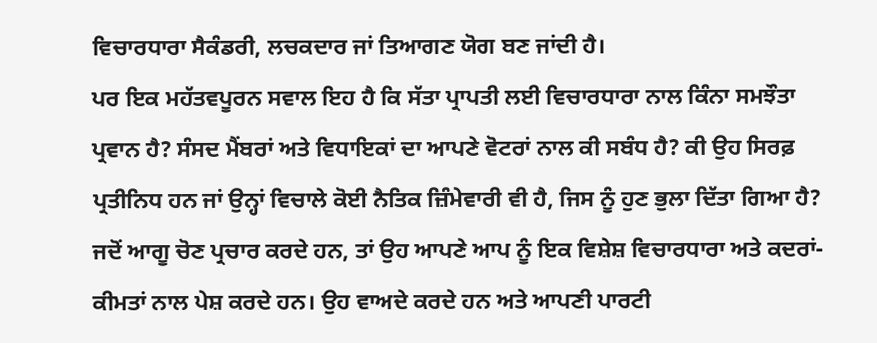ਵਿਚਾਰਧਾਰਾ ਸੈਕੰਡਰੀ, ਲਚਕਦਾਰ ਜਾਂ ਤਿਆਗਣ ਯੋਗ ਬਣ ਜਾਂਦੀ ਹੈ।
ਪਰ ਇਕ ਮਹੱਤਵਪੂਰਨ ਸਵਾਲ ਇਹ ਹੈ ਕਿ ਸੱਤਾ ਪ੍ਰਾਪਤੀ ਲਈ ਵਿਚਾਰਧਾਰਾ ਨਾਲ ਕਿੰਨਾ ਸਮਝੌਤਾ ਪ੍ਰਵਾਨ ਹੈ? ਸੰਸਦ ਮੈਂਬਰਾਂ ਅਤੇ ਵਿਧਾਇਕਾਂ ਦਾ ਆਪਣੇ ਵੋਟਰਾਂ ਨਾਲ ਕੀ ਸਬੰਧ ਹੈ? ਕੀ ਉਹ ਸਿਰਫ਼ ਪ੍ਰਤੀਨਿਧ ਹਨ ਜਾਂ ਉਨ੍ਹਾਂ ਵਿਚਾਲੇ ਕੋਈ ਨੈਤਿਕ ਜ਼ਿੰਮੇਵਾਰੀ ਵੀ ਹੈ, ਜਿਸ ਨੂੰ ਹੁਣ ਭੁਲਾ ਦਿੱਤਾ ਗਿਆ ਹੈ?
ਜਦੋਂ ਆਗੂ ਚੋਣ ਪ੍ਰਚਾਰ ਕਰਦੇ ਹਨ, ਤਾਂ ਉਹ ਆਪਣੇ ਆਪ ਨੂੰ ਇਕ ਵਿਸ਼ੇਸ਼ ਵਿਚਾਰਧਾਰਾ ਅਤੇ ਕਦਰਾਂ-ਕੀਮਤਾਂ ਨਾਲ ਪੇਸ਼ ਕਰਦੇ ਹਨ। ਉਹ ਵਾਅਦੇ ਕਰਦੇ ਹਨ ਅਤੇ ਆਪਣੀ ਪਾਰਟੀ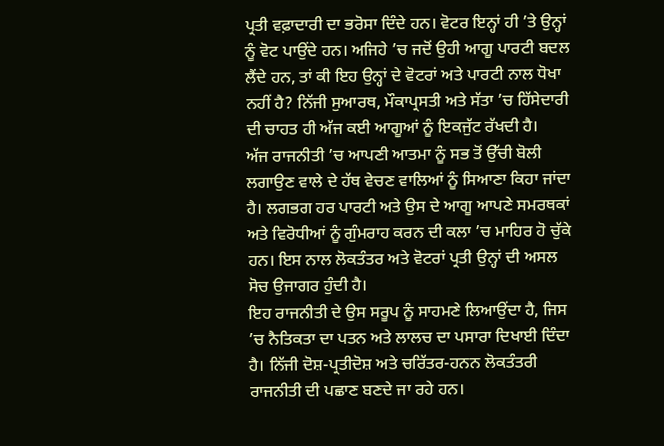ਪ੍ਰਤੀ ਵਫ਼ਾਦਾਰੀ ਦਾ ਭਰੋਸਾ ਦਿੰਦੇ ਹਨ। ਵੋਟਰ ਇਨ੍ਹਾਂ ਹੀ ’ਤੇ ਉਨ੍ਹਾਂ ਨੂੰ ਵੋਟ ਪਾਉਂਦੇ ਹਨ। ਅਜਿਹੇ ’ਚ ਜਦੋਂ ਉਹੀ ਆਗੂ ਪਾਰਟੀ ਬਦਲ ਲੈਂਦੇ ਹਨ, ਤਾਂ ਕੀ ਇਹ ਉਨ੍ਹਾਂ ਦੇ ਵੋਟਰਾਂ ਅਤੇ ਪਾਰਟੀ ਨਾਲ ਧੋਖਾ ਨਹੀਂ ਹੈ? ਨਿੱਜੀ ਸੁਆਰਥ, ਮੌਕਾਪ੍ਰਸਤੀ ਅਤੇ ਸੱਤਾ ’ਚ ਹਿੱਸੇਦਾਰੀ ਦੀ ਚਾਹਤ ਹੀ ਅੱਜ ਕਈ ਆਗੂਆਂ ਨੂੰ ਇਕਜੁੱਟ ਰੱਖਦੀ ਹੈ।
ਅੱਜ ਰਾਜਨੀਤੀ ’ਚ ਆਪਣੀ ਆਤਮਾ ਨੂੰ ਸਭ ਤੋਂ ਉੱਚੀ ਬੋਲੀ ਲਗਾਉਣ ਵਾਲੇ ਦੇ ਹੱਥ ਵੇਚਣ ਵਾਲਿਆਂ ਨੂੰ ਸਿਆਣਾ ਕਿਹਾ ਜਾਂਦਾ ਹੈ। ਲਗਭਗ ਹਰ ਪਾਰਟੀ ਅਤੇ ਉਸ ਦੇ ਆਗੂ ਆਪਣੇ ਸਮਰਥਕਾਂ ਅਤੇ ਵਿਰੋਧੀਆਂ ਨੂੰ ਗੁੰਮਰਾਹ ਕਰਨ ਦੀ ਕਲਾ ’ਚ ਮਾਹਿਰ ਹੋ ਚੁੱਕੇ ਹਨ। ਇਸ ਨਾਲ ਲੋਕਤੰਤਰ ਅਤੇ ਵੋਟਰਾਂ ਪ੍ਰਤੀ ਉਨ੍ਹਾਂ ਦੀ ਅਸਲ ਸੋਚ ਉਜਾਗਰ ਹੁੰਦੀ ਹੈ।
ਇਹ ਰਾਜਨੀਤੀ ਦੇ ਉਸ ਸਰੂਪ ਨੂੰ ਸਾਹਮਣੇ ਲਿਆਉਂਦਾ ਹੈ, ਜਿਸ ’ਚ ਨੈਤਿਕਤਾ ਦਾ ਪਤਨ ਅਤੇ ਲਾਲਚ ਦਾ ਪਸਾਰਾ ਦਿਖਾਈ ਦਿੰਦਾ ਹੈ। ਨਿੱਜੀ ਦੋਸ਼-ਪ੍ਰਤੀਦੋਸ਼ ਅਤੇ ਚਰਿੱਤਰ-ਹਨਨ ਲੋਕਤੰਤਰੀ ਰਾਜਨੀਤੀ ਦੀ ਪਛਾਣ ਬਣਦੇ ਜਾ ਰਹੇ ਹਨ।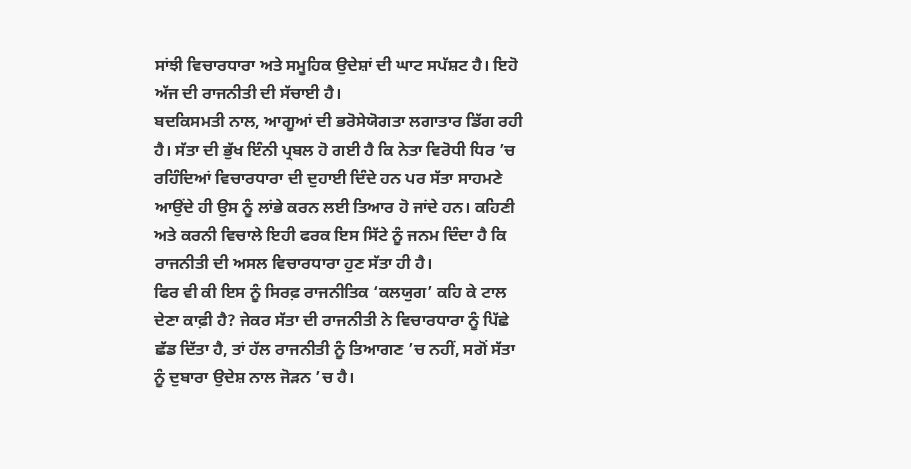ਸਾਂਝੀ ਵਿਚਾਰਧਾਰਾ ਅਤੇ ਸਮੂਹਿਕ ਉਦੇਸ਼ਾਂ ਦੀ ਘਾਟ ਸਪੱਸ਼ਟ ਹੈ। ਇਹੋ ਅੱਜ ਦੀ ਰਾਜਨੀਤੀ ਦੀ ਸੱਚਾਈ ਹੈ।
ਬਦਕਿਸਮਤੀ ਨਾਲ, ਆਗੂਆਂ ਦੀ ਭਰੋਸੇਯੋਗਤਾ ਲਗਾਤਾਰ ਡਿੱਗ ਰਹੀ ਹੈ। ਸੱਤਾ ਦੀ ਭੁੱਖ ਇੰਨੀ ਪ੍ਰਬਲ ਹੋ ਗਈ ਹੈ ਕਿ ਨੇਤਾ ਵਿਰੋਧੀ ਧਿਰ ’ਚ ਰਹਿੰਦਿਆਂ ਵਿਚਾਰਧਾਰਾ ਦੀ ਦੁਹਾਈ ਦਿੰਦੇ ਹਨ ਪਰ ਸੱਤਾ ਸਾਹਮਣੇ ਆਉਂਦੇ ਹੀ ਉਸ ਨੂੰ ਲਾਂਭੇ ਕਰਨ ਲਈ ਤਿਆਰ ਹੋ ਜਾਂਦੇ ਹਨ। ਕਹਿਣੀ ਅਤੇ ਕਰਨੀ ਵਿਚਾਲੇ ਇਹੀ ਫਰਕ ਇਸ ਸਿੱਟੇ ਨੂੰ ਜਨਮ ਦਿੰਦਾ ਹੈ ਕਿ ਰਾਜਨੀਤੀ ਦੀ ਅਸਲ ਵਿਚਾਰਧਾਰਾ ਹੁਣ ਸੱਤਾ ਹੀ ਹੈ।
ਫਿਰ ਵੀ ਕੀ ਇਸ ਨੂੰ ਸਿਰਫ਼ ਰਾਜਨੀਤਿਕ ‘ਕਲਯੁਗ’ ਕਹਿ ਕੇ ਟਾਲ ਦੇਣਾ ਕਾਫ਼ੀ ਹੈ? ਜੇਕਰ ਸੱਤਾ ਦੀ ਰਾਜਨੀਤੀ ਨੇ ਵਿਚਾਰਧਾਰਾ ਨੂੰ ਪਿੱਛੇ ਛੱਡ ਦਿੱਤਾ ਹੈ, ਤਾਂ ਹੱਲ ਰਾਜਨੀਤੀ ਨੂੰ ਤਿਆਗਣ ’ਚ ਨਹੀਂ, ਸਗੋਂ ਸੱਤਾ ਨੂੰ ਦੁਬਾਰਾ ਉਦੇਸ਼ ਨਾਲ ਜੋੜਨ ’ਚ ਹੈ।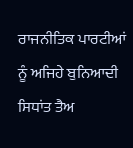ਰਾਜਨੀਤਿਕ ਪਾਰਟੀਆਂ ਨੂੰ ਅਜਿਹੇ ਬੁਨਿਆਦੀ ਸਿਧਾਂਤ ਤੈਅ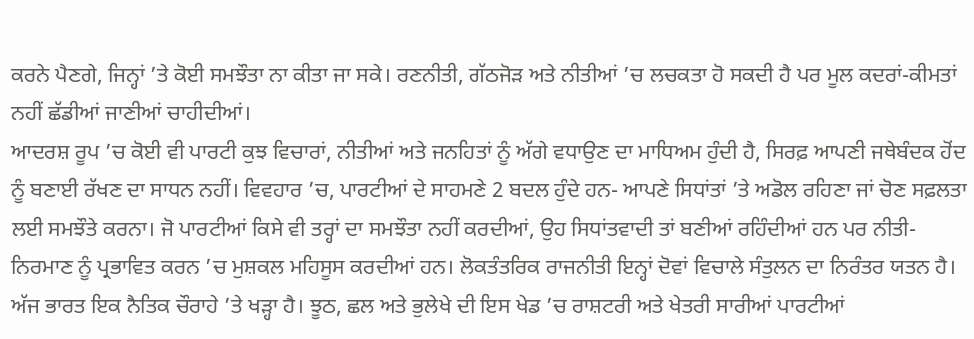ਕਰਨੇ ਪੈਣਗੇ, ਜਿਨ੍ਹਾਂ ’ਤੇ ਕੋਈ ਸਮਝੌਤਾ ਨਾ ਕੀਤਾ ਜਾ ਸਕੇ। ਰਣਨੀਤੀ, ਗੱਠਜੋੜ ਅਤੇ ਨੀਤੀਆਂ ’ਚ ਲਚਕਤਾ ਹੋ ਸਕਦੀ ਹੈ ਪਰ ਮੂਲ ਕਦਰਾਂ-ਕੀਮਤਾਂ ਨਹੀਂ ਛੱਡੀਆਂ ਜਾਣੀਆਂ ਚਾਹੀਦੀਆਂ।
ਆਦਰਸ਼ ਰੂਪ ’ਚ ਕੋਈ ਵੀ ਪਾਰਟੀ ਕੁਝ ਵਿਚਾਰਾਂ, ਨੀਤੀਆਂ ਅਤੇ ਜਨਹਿਤਾਂ ਨੂੰ ਅੱਗੇ ਵਧਾਉਣ ਦਾ ਮਾਧਿਅਮ ਹੁੰਦੀ ਹੈ, ਸਿਰਫ਼ ਆਪਣੀ ਜਥੇਬੰਦਕ ਹੋਂਦ ਨੂੰ ਬਣਾਈ ਰੱਖਣ ਦਾ ਸਾਧਨ ਨਹੀਂ। ਵਿਵਹਾਰ ’ਚ, ਪਾਰਟੀਆਂ ਦੇ ਸਾਹਮਣੇ 2 ਬਦਲ ਹੁੰਦੇ ਹਨ- ਆਪਣੇ ਸਿਧਾਂਤਾਂ ’ਤੇ ਅਡੋਲ ਰਹਿਣਾ ਜਾਂ ਚੋਣ ਸਫ਼ਲਤਾ ਲਈ ਸਮਝੌਤੇ ਕਰਨਾ। ਜੋ ਪਾਰਟੀਆਂ ਕਿਸੇ ਵੀ ਤਰ੍ਹਾਂ ਦਾ ਸਮਝੌਤਾ ਨਹੀਂ ਕਰਦੀਆਂ, ਉਹ ਸਿਧਾਂਤਵਾਦੀ ਤਾਂ ਬਣੀਆਂ ਰਹਿੰਦੀਆਂ ਹਨ ਪਰ ਨੀਤੀ-ਨਿਰਮਾਣ ਨੂੰ ਪ੍ਰਭਾਵਿਤ ਕਰਨ ’ਚ ਮੁਸ਼ਕਲ ਮਹਿਸੂਸ ਕਰਦੀਆਂ ਹਨ। ਲੋਕਤੰਤਰਿਕ ਰਾਜਨੀਤੀ ਇਨ੍ਹਾਂ ਦੋਵਾਂ ਵਿਚਾਲੇ ਸੰਤੁਲਨ ਦਾ ਨਿਰੰਤਰ ਯਤਨ ਹੈ।
ਅੱਜ ਭਾਰਤ ਇਕ ਨੈਤਿਕ ਚੌਰਾਹੇ ’ਤੇ ਖੜ੍ਹਾ ਹੈ। ਝੂਠ, ਛਲ ਅਤੇ ਭੁਲੇਖੇ ਦੀ ਇਸ ਖੇਡ ’ਚ ਰਾਸ਼ਟਰੀ ਅਤੇ ਖੇਤਰੀ ਸਾਰੀਆਂ ਪਾਰਟੀਆਂ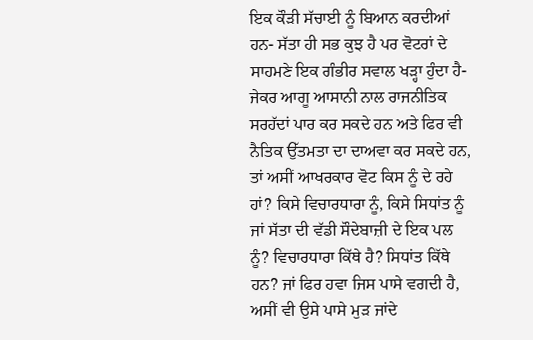ਇਕ ਕੌੜੀ ਸੱਚਾਈ ਨੂੰ ਬਿਆਨ ਕਰਦੀਆਂ ਹਨ- ਸੱਤਾ ਹੀ ਸਭ ਕੁਝ ਹੈ ਪਰ ਵੋਟਰਾਂ ਦੇ ਸਾਹਮਣੇ ਇਕ ਗੰਭੀਰ ਸਵਾਲ ਖੜ੍ਹਾ ਹੁੰਦਾ ਹੈ- ਜੇਕਰ ਆਗੂ ਆਸਾਨੀ ਨਾਲ ਰਾਜਨੀਤਿਕ ਸਰਹੱਦਾਂ ਪਾਰ ਕਰ ਸਕਦੇ ਹਨ ਅਤੇ ਫਿਰ ਵੀ ਨੈਤਿਕ ਉੱਤਮਤਾ ਦਾ ਦਾਅਵਾ ਕਰ ਸਕਦੇ ਹਨ, ਤਾਂ ਅਸੀਂ ਆਖਰਕਾਰ ਵੋਟ ਕਿਸ ਨੂੰ ਦੇ ਰਹੇ ਹਾਂ? ਕਿਸੇ ਵਿਚਾਰਧਾਰਾ ਨੂੰ, ਕਿਸੇ ਸਿਧਾਂਤ ਨੂੰ ਜਾਂ ਸੱਤਾ ਦੀ ਵੱਡੀ ਸੌਦੇਬਾਜ਼ੀ ਦੇ ਇਕ ਪਲ ਨੂੰ? ਵਿਚਾਰਧਾਰਾ ਕਿੱਥੇ ਹੈ? ਸਿਧਾਂਤ ਕਿੱਥੇ ਹਨ? ਜਾਂ ਫਿਰ ਹਵਾ ਜਿਸ ਪਾਸੇ ਵਗਦੀ ਹੈ, ਅਸੀਂ ਵੀ ਉਸੇ ਪਾਸੇ ਮੁੜ ਜਾਂਦੇ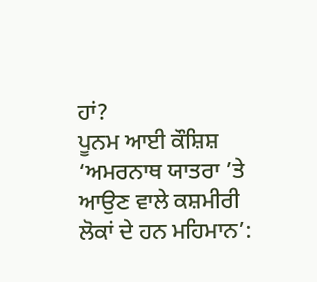ਹਾਂ?
ਪੂਨਮ ਆਈ ਕੌਸ਼ਿਸ਼
‘ਅਮਰਨਾਥ ਯਾਤਰਾ ’ਤੇ ਆਉਣ ਵਾਲੇ ਕਸ਼ਮੀਰੀ ਲੋਕਾਂ ਦੇ ਹਨ ਮਹਿਮਾਨ’: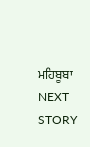ਮਹਿਬੂਬਾ
NEXT STORY